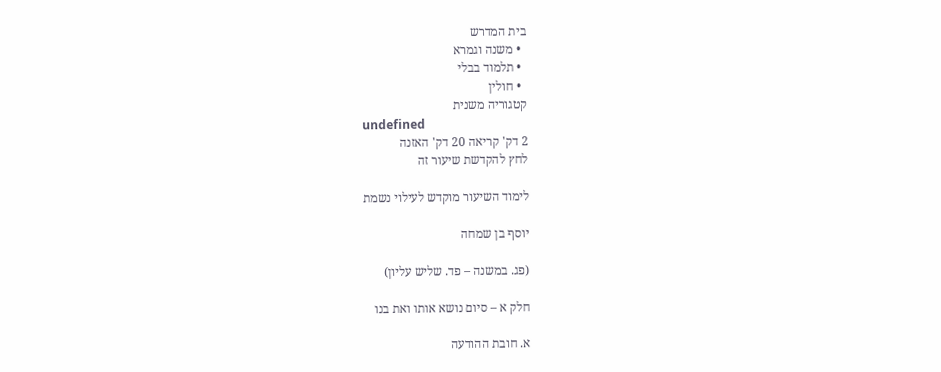בית המדרש
  • משנה וגמרא
  • תלמוד בבלי
  • חולין
קטגוריה משנית
undefined
2 דק' קריאה 20 דק' האזנה
לחץ להקדשת שיעור זה

לימוד השיעור מוקדש לעילוי נשמת

יוסף בן שמחה

(פג. במשנה – פד. שליש עליון)

חלק א – סיום נושא אותו ואת בנו

א. חובת ההודעה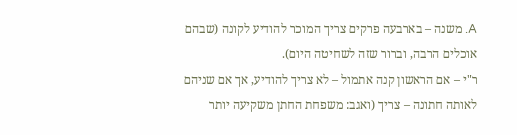A. משנה – בארבעה פרקים צריך המוכר להודיע לקונה (שבהם אוכלים הרבה, וברור שזה לשחיטה היום).
ר"י – אם הראשון קנה אתמול – לא צריך להודיע, אך אם שניהם לאותה חתונה – צריך (ואגב: משפחת החתן משקיעה יותר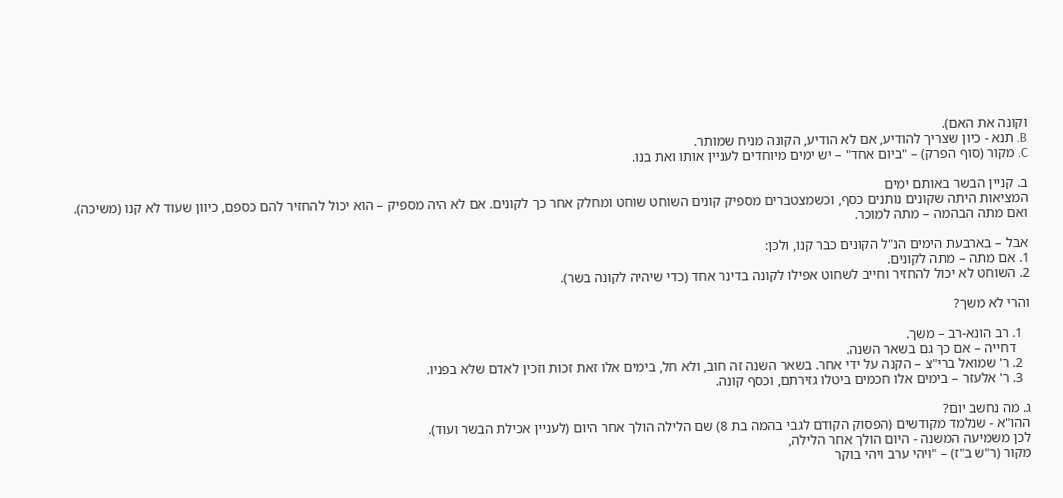וקונה את האם).
B. תנא - כיון שצריך להודיע, אם לא הודיע, הקונה מניח שמותר.
C. מקור (סוף הפרק) – "ביום אחד" – יש ימים מיוחדים לעניין אותו ואת בנו.

ב. קניין הבשר באותם ימים
המציאות היתה שקונים נותנים כסף, וכשמצטברים מספיק קונים השוחט שוחט ומחלק אחר כך לקונים. אם לא היה מספיק – הוא יכול להחזיר להם כספם, כיוון שעוד לא קנו (משיכה). ואם מתה הבהמה – מתה למוכר.

אבל – בארבעת הימים הנ"ל הקונים כבר קנו, ולכן:
1. אם מתה – מתה לקונים.
2. השוחט לא יכול להחזיר וחייב לשחוט אפילו לקונה בדינר אחד (כדי שיהיה לקונה בשר).

והרי לא משך?

  1. רב הונא-רב – משך.
    דחייה – אם כך גם בשאר השנה.
  2. ר' שמואל ברי"צ – הקנה על ידי אחר. בשאר השנה זה חוב, ולא חל, בימים אלו זאת זכות וזכין לאדם שלא בפניו.
  3. ר' אלעזר – בימים אלו חכמים ביטלו גזירתם, וכסף קונה.

ג. מה נחשב יום?
ההו"א - שנלמד מקודשים (הפסוק הקודם לגבי בהמה בת 8) שם הלילה הולך אחר היום (לעניין אכילת הבשר ועוד).
לכן משמיעה המשנה - היום הולך אחר הלילה,
מקור (ר"ש ב"ז) – "ויהי ערב ויהי בוקר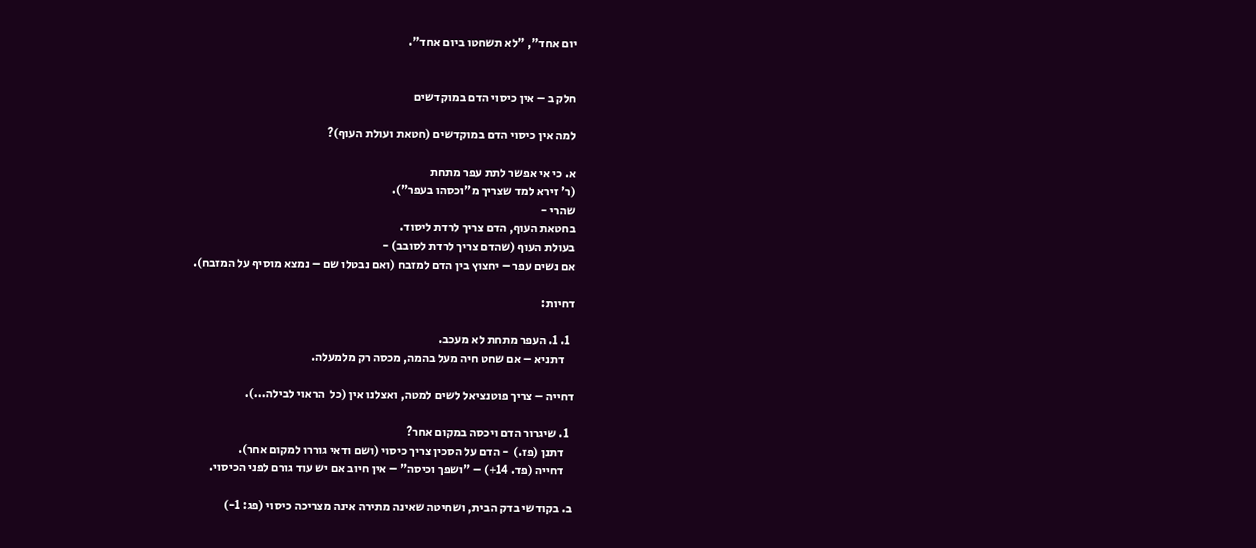יום אחד", "לא תשחטו ביום אחד".


חלק ב – אין כיסוי הדם במוקדשים

למה אין כיסוי הדם במוקדשים (חטאת ועולת העוף)?

א. כי אי אפשר לתת עפר מתחת
(ר' זירא למד שצריך מ"וכסהו בעפר").
שהרי -
בחטאת העוף, הדם צריך לרדת ליסוד.
בעולת העוף (שהדם צריך לרדת לסובב) -
אם נשים עפר – יחצוץ בין הדם למזבח (ואם נבטלו שם – נמצא מוסיף על המזבח).

דחיות:

  1. 1. העפר מתחת לא מעכב.
    דתניא – אם שחט חיה מעל בהמה, מכסה רק מלמעלה.

דחייה – צריך פוטנציאל לשים למטה, ואצלנו אין (כל  הראוי לבילה...).

  1. שיגרור הדם ויכסה במקום אחר?
    דתנן (פז.)  - הדם על הסכין צריך כיסוי (ושם ודאי גוררו למקום אחר).
    דחייה (פד. 14+) – "ושפך וכיסה" – אין חיוב אם יש עוד גורם לפני הכיסוי.

ב. בקודשי בדק הבית, ושחיטה שאינה מתירה אינה מצריכה כיסוי (פג: 1-)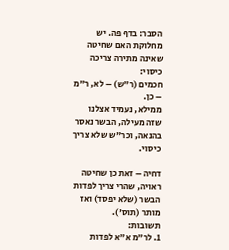הסבר: בדף פה. יש מחלוקת האם שחיטה שאינה מתירה צריכה כיסוי:
חכמים (ר"ש) – לא, ר"מ – כן.
ממילא, נעמיד אצלנו שזה מעילה, הבשר נאסר בהנאה, וכר"ש שלא צריך כיסוי.

דחיה – זאת כן שחיטה ראויה, שהרי צריך לפדות הבשר (שלא יפסד) ואז מותר (תוס').
תשובות:
1. לר"מ א"א לפדות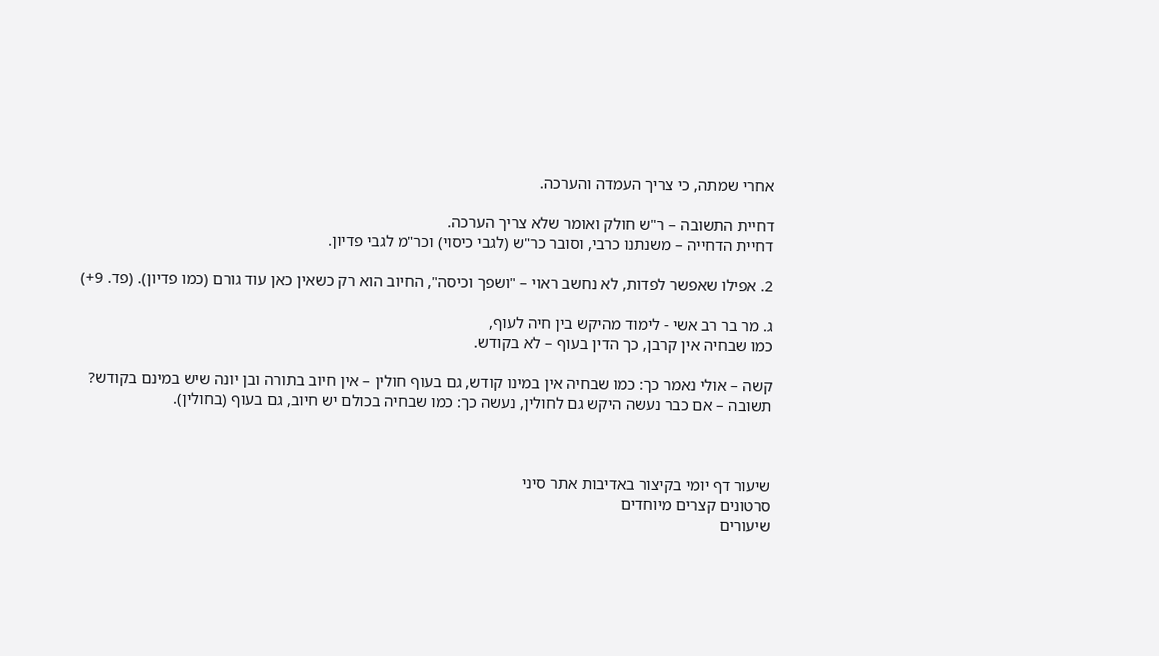אחרי שמתה, כי צריך העמדה והערכה.

דחיית התשובה – ר"ש חולק ואומר שלא צריך הערכה.
דחיית הדחייה – משנתנו כרבי, וסובר כר"ש (לגבי כיסוי) וכר"מ לגבי פדיון.

2. אפילו שאפשר לפדות, לא נחשב ראוי – "ושפך וכיסה", החיוב הוא רק כשאין כאן עוד גורם (כמו פדיון). (פד. 9+)

ג. מר בר רב אשי - לימוד מהיקש בין חיה לעוף,
כמו שבחיה אין קרבן, כך הדין בעוף – לא בקודש.

קשה – אולי נאמר כך: כמו שבחיה אין במינו קודש, גם בעוף חולין – אין חיוב בתורה ובן יונה שיש במינם בקודש?
תשובה – אם כבר נעשה היקש גם לחולין, נעשה כך: כמו שבחיה בכולם יש חיוב, גם בעוף (בחולין).



שיעור דף יומי בקיצור באדיבות אתר סיני
סרטונים קצרים מיוחדים
שיעורים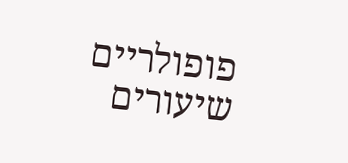פופולריים
שיעורים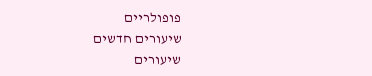פופולריים
שיעורים חדשים
שיעורים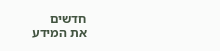חדשים
את המידע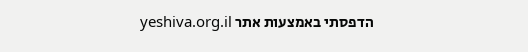הדפסתי באמצעות אתר yeshiva.org.il